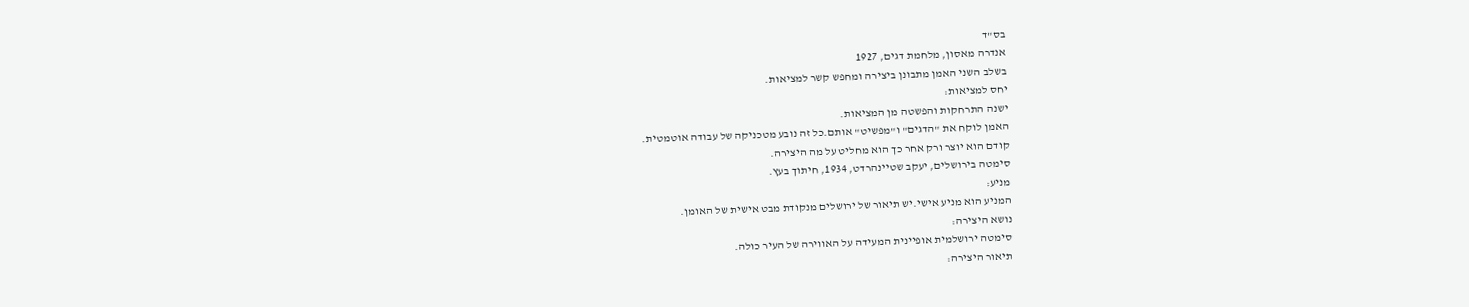בס"ד
אנדרה מאסון, מלחמת דגים, 1927
בשלב השני האמן מתבונן ביצירה ומחפש קשר למציאות.
יחס למציאות:
ישנה התרחקות והפשטה מן המציאות.
האמן לוקח את "הדגים" ו"מפשיט" אותם.כל זה נובע מטכניקה של עבודה אוטמטית.
קודם הוא יוצר ורק אחר כך הוא מחליט על מה היצירה.
סימטה בירושלים, יעקב שטיינהרדט, 1934, חיתוך בעץ.
מניע:
המניע הוא מניע אישי.יש תיאור של ירושלים מנקודת מבט אישית של האומן.
נושא היצירה:
סימטה ירושלמית אופיינית המעידה על האווירה של העיר כולה.
תיאור היצירה: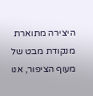היצירה מתוארת מנקודת מבט של מעוף הציפור, אנו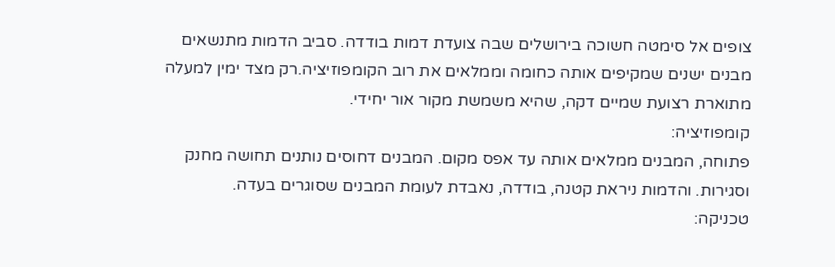צופים אל סימטה חשוכה בירושלים שבה צועדת דמות בודדה. סביב הדמות מתנשאים מבנים ישנים שמקיפים אותה כחומה וממלאים את רוב הקומפוזיציה.רק מצד ימין למעלה מתוארת רצועת שמיים דקה, שהיא משמשת מקור אור יחידי.
קומפוזיציה:
פתוחה, המבנים ממלאים אותה עד אפס מקום. המבנים דחוסים נותנים תחושה מחנק וסגירות. והדמות ניראת קטנה, בודדה, נאבדת לעומת המבנים שסוגרים בעדה.
טכניקה: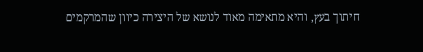חיתוך בעץ, והיא מתאימה מאוד לנושא של היצירה כיוון שהמרקמים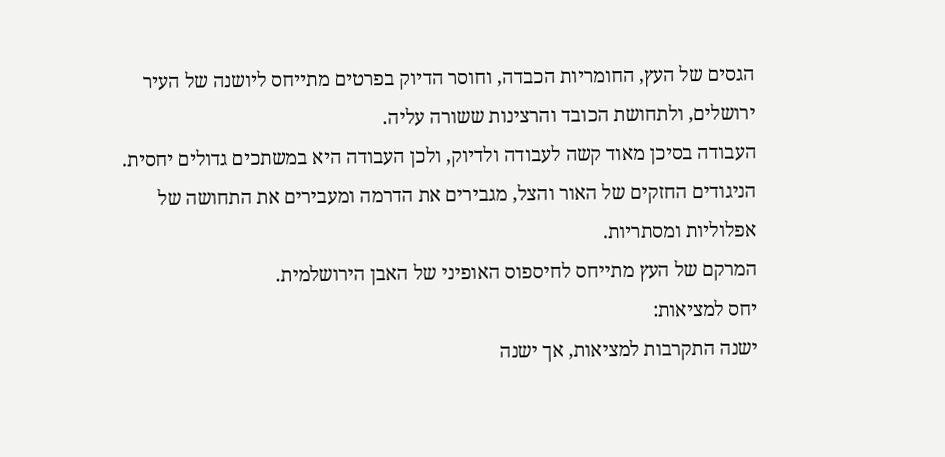הגסים של העץ, החומריות הכבדה, וחוסר הדיוק בפרטים מתייחס ליושנה של העיר ירושלים, ולתחושת הכובד והרצינות ששורה עליה.
העבודה בסיכן מאוד קשה לעבודה ולדיוק, ולכן העבודה היא במשתכים גדולים יחסית.
הניגודים החזקים של האור והצל, מגבירים את הדרמה ומעבירים את התחושה של אפלוליות ומסתריות.
המרקם של העץ מתייחס לחיספוס האופיני של האבן הירושלמית.
יחס למציאות:
ישנה התקרבות למציאות, אך ישנה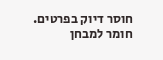חוסר דיוק בפרטים.
חומר למבחן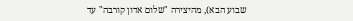שבוע הבא), מהיצירה "שלום אדון קורבה" עד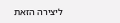ליצירה הזאת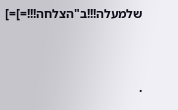שלמעלה!!!ב"הצלחה!!!=]=]


.